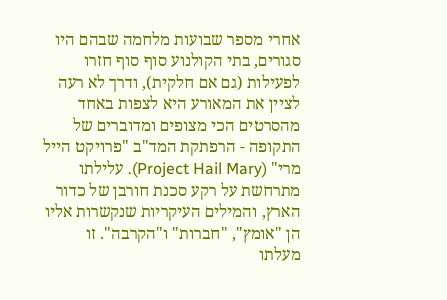אחרי מספר שבועות מלחמה שבהם היו סגורים, בתי הקולנוע סוף סוף חזרו לפעילות (גם אם חלקית), ודרך לא רעה לציין את המאורע היא לצפות באחד מהסרטים הכי מצופים ומדוברים של התקופה - הרפתקת המד"ב "פרויקט הייל מרי" (Project Hail Mary). עלילתו מתרחשת על רקע סכנת חורבן של כדור הארץ, והמילים העיקריות שנקשרות אליו הן "אומץ", "חברות" ו"הקרבה". זו מעלתו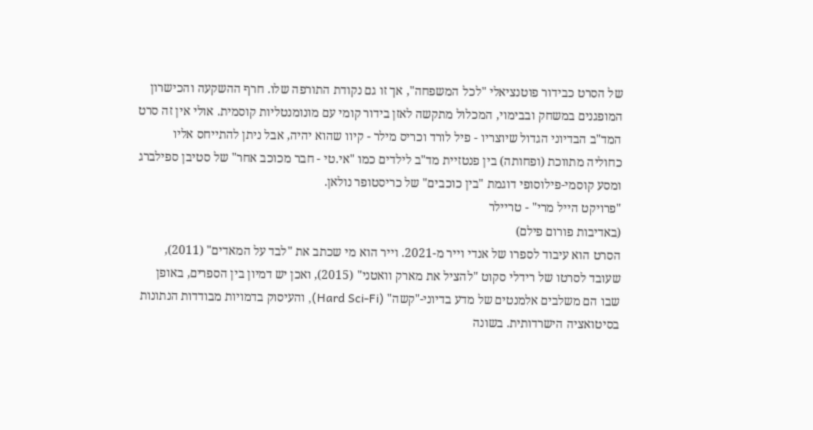של הסרט כבידור פוטנציאלי "לכל המשפחה", אך זו גם נקודת התורפה שלו. חרף ההשקעה והכישרון המופגנים במשחק ובבימוי, המכלול מתקשה לאזן בידור קומי עם מונומנטליות קוסמית. אולי אין זה סרט המד"ב הבדיוני הגדול שיוצריו - פיל לורד וכריס מילר - קיוו שהוא יהיה, אבל ניתן להתייחס אליו כחוליה מתווכת (ופחותה) בין פנטזיית מד"ב לילדים כמו "אי.טי - חבר מכוכב אחר" של סטיבן ספילברג ומסע קוסמי-פילוסופי דוגמת "בין כוכבים" של כריסטופר נולאן.
"פרויקט הייל מרי" - טריילר
(באדיבות פורום פילם)
הסרט הוא עיבוד לספרו של אנדי וייר מ-2021. וייר הוא מי שכתב את "לבד על המאדים" (2011), שעובד לסרטו של רידלי סקוט "להציל את מארק וואטני" (2015), ואכן יש דמיון בין הספרים, באופן שבו הם משלבים אלמנטים של מדע בדיוני-"קשה" (Hard Sci-Fi), והעיסוק בדמויות מבודדות הנתונות בסיטואציה הישרדותית. בשונה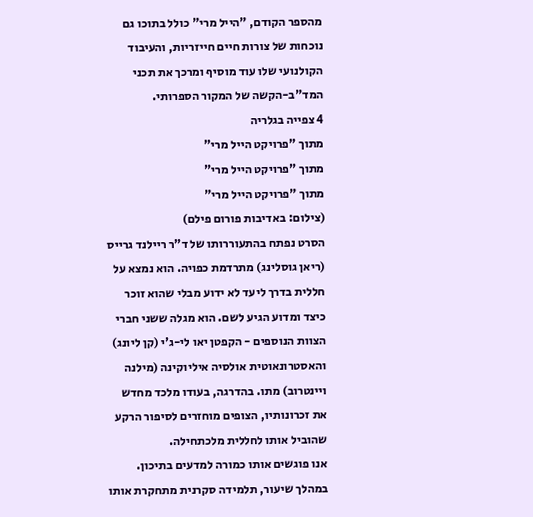מהספר הקודם, "הייל מרי" כולל בתוכו גם נוכחות של צורות חיים חייזריות, והעיבוד הקולנועי שלו עוד מוסיף ומרכך את תכני המד"ב-הקשה של המקור הספרותי.
4 צפייה בגלריה
מתוך "פרויקט הייל מרי"
מתוך "פרויקט הייל מרי"
מתוך "פרויקט הייל מרי"
(צילום: באדיבות פורום פילם)
הסרט נפתח בהתעוררותו של ד"ר ריילנד גרייס (ריאן גוסלינג) מתרדמת כפויה. הוא נמצא על חללית בדרך ליעד לא ידוע מבלי שהוא זוכר כיצד ומדוע הגיע לשם. הוא מגלה ששני חברי הצוות הנוספים - הקפטן יאו לי-ג'י (קן ליונג) והאסטרונאוטית אולסיה איליוקינה (מילנה ויינטרוב) מתו. בהדרגה, בעודו מלכד מחדש את זכרונותיו, הצופים מוחזרים לסיפור הרקע שהוביל אותו לחללית מלכתחילה.
אנו פוגשים אותו כמורה למדעים בתיכון. במהלך שיעור, תלמידה סקרנית מתחקרת אותו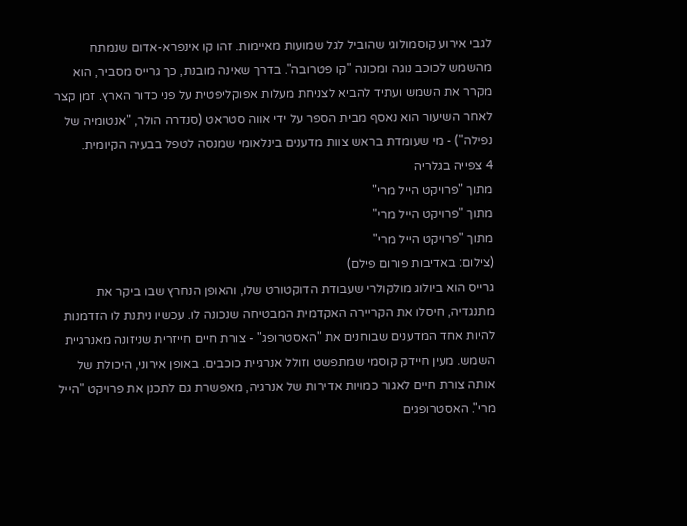לגבי אירוע קוסמולוגי שהוביל לגל שמועות מאיימות. זהו קו אינפרא-אדום שנמתח מהשמש לכוכב נוגה ומכונה "קו פטרובה". בדרך שאינה מובנת, כך גרייס מסביר, הוא מקרר את השמש ועתיד להביא לצניחת מעלות אפוקליפטית על פני כדור הארץ. זמן קצר לאחר השיעור הוא נאסף מבית הספר על ידי אווה סטראט (סנדרה הולר, "אנטומיה של נפילה") - מי שעומדת בראש צוות מדענים בינלאומי שמנסה לטפל בבעיה הקיומית.
4 צפייה בגלריה
מתוך "פרויקט הייל מרי"
מתוך "פרויקט הייל מרי"
מתוך "פרויקט הייל מרי"
(צילום: באדיבות פורום פילם)
גרייס הוא ביולוג מולקולרי שעבודת הדוקטורט שלו, והאופן הנחרץ שבו ביקר את מתנגדיה, חיסלו את הקריירה האקדמית המבטיחה שנכונה לו. עכשיו ניתנת לו הזדמנות להיות אחד המדענים שבוחנים את "האסטרופג" - צורת חיים חייזרית שניזונה מאנרגיית השמש. מעין חיידק קוסמי שמתפשט וזולל אנרגיית כוכבים. באופן אירוני, היכולת של אותה צורת חיים לאגור כמויות אדירות של אנרגיה, מאפשרת גם לתכנן את פרויקט "הייל מרי". האסטרופגים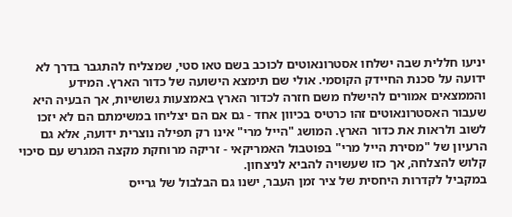יניעו חללית שבה ישלחו אסטרונאוטים לכוכב בשם טאו סטי, שמצליח להתגבר בדרך לא ידועה על סכנת החיידק הקוסמי. אולי שם תימצא הישועה של כדור הארץ. המידע והממצאים אמורים להישלח משם חזרה לכדור הארץ באמצעות גשושיות, אך הבעיה היא שעבור האסטרונאוטים זהו כרטיס בכיוון אחד - גם אם הם יצליחו במשימתם הם לא יזכו לשוב ולראות את כדור הארץ. המושג "הייל מרי" אינו רק תפילה נוצרית ידועה, אלא גם הרעיון של "מסירת הייל מרי" בפוטבול האמריקאי - זריקה מרוחקת מקצה המגרש עם סיכוי קלוש להצלחה, אך כזו שעשויה להביא לניצחון.
במקביל לקדרות היחסית של ציר זמן העבר, ישנו גם הבלבול של גרייס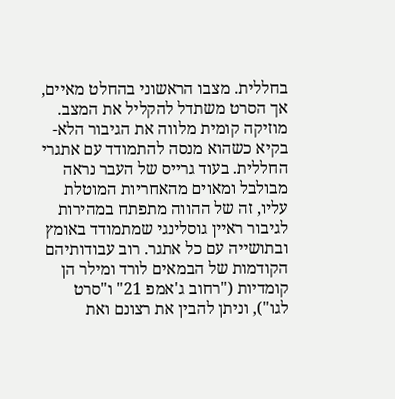בחללית. מצבו הראשוני בהחלט מאיים, אך הסרט משתדל להקליל את המצב. מוזיקה קומית מלווה את הגיבור הלא-בקיא כשהוא מנסה להתמודד עם אתגרי החללית. בעוד גרייס של העבר נראה מבולבל ומאוים מהאחריות המוטלת עליו, זה של ההווה מתפתח במהירות לגיבור ראיין גוסלינגי שמתמודד באומץ ובתושייה עם כל אתגר. רוב עבודותיהם הקודמות של הבמאים לורד ומילר הן קומדיות ("רחוב ג'אמפ 21" ו"סרט לגו"), וניתן להבין את רצונם ואת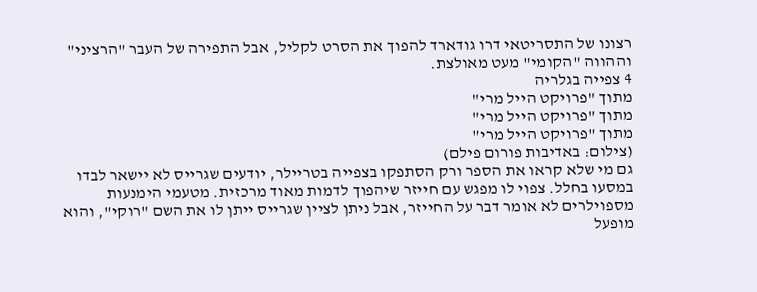רצונו של התסריטאי דרו גודארד להפוך את הסרט לקליל, אבל התפירה של העבר "הרציני" וההווה "הקומי" מעט מאולצת.
4 צפייה בגלריה
מתוך "פרויקט הייל מרי"
מתוך "פרויקט הייל מרי"
מתוך "פרויקט הייל מרי"
(צילום: באדיבות פורום פילם)
גם מי שלא קראו את הספר ורק הסתפקו בצפייה בטריילר, יודעים שגרייס לא יישאר לבדו במסעו בחלל. צפוי לו מפגש עם חייזר שיהפוך לדמות מאוד מרכזית. מטעמי הימנעות מספוילרים לא אומר דבר על החייזר, אבל ניתן לציין שגרייס ייתן לו את השם "רוקי", והוא מופעל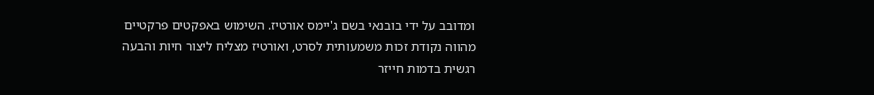ומדובב על ידי בובנאי בשם ג'יימס אורטיז. השימוש באפקטים פרקטיים מהווה נקודת זכות משמעותית לסרט, ואורטיז מצליח ליצור חיות והבעה רגשית בדמות חייזר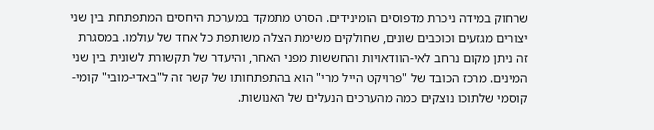שרחוק במידה ניכרת מדפוסים הומינידים. הסרט מתמקד במערכת היחסים המתפתחת בין שני יצורים מגזעים וכוכבים שונים, שחולקים משימת הצלה משותפת כל אחד של עולמו. במסגרת זה ניתן מקום נרחב לאי-הוודאויות והחששות מפני האחר, והיעדר של תקשורת לשונית בין שני המינים. מרכז הכובד של "פרויקט הייל מרי" הוא בהתפתחותו של קשר זה ל"באדי-מובי" קומי-קוסמי שלתוכו נוצקים כמה מהערכים הנעלים של האנושות.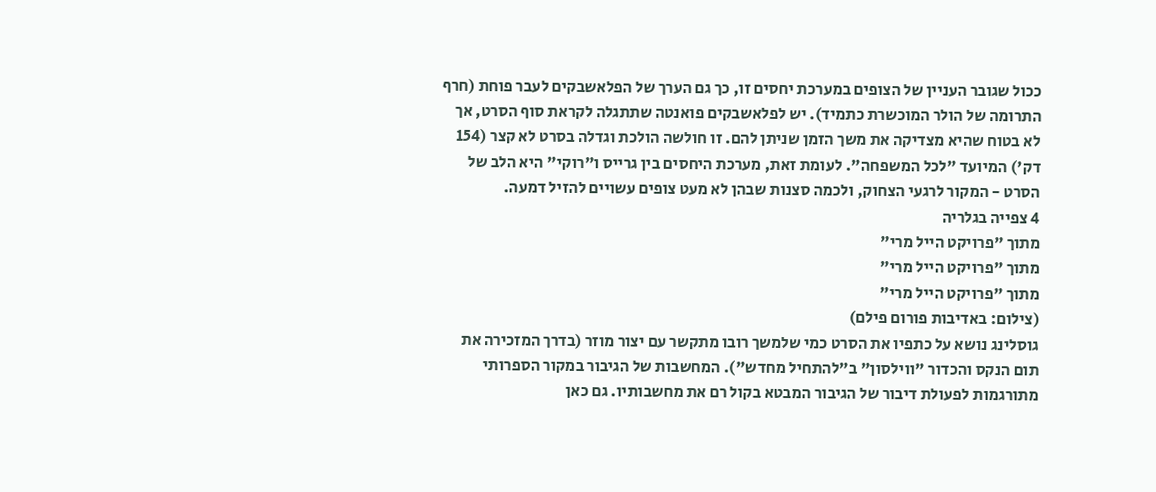ככול שגובר העניין של הצופים במערכת יחסים זו, כך גם הערך של הפלאשבקים לעבר פוחת (חרף התרומה של הולר המוכשרת כתמיד). יש לפלאשבקים פואנטה שתתגלה לקראת סוף הסרט, אך לא בטוח שהיא מצדיקה את משך הזמן שניתן להם. זו חולשה הולכת וגדלה בסרט לא קצר (154 דק') המיועד "לכל המשפחה". לעומת זאת, מערכת היחסים בין גרייס ו"רוקי" היא הלב של הסרט - המקור לרגעי הצחוק, ולכמה סצנות שבהן לא מעט צופים עשויים להזיל דמעה.
4 צפייה בגלריה
מתוך "פרויקט הייל מרי"
מתוך "פרויקט הייל מרי"
מתוך "פרויקט הייל מרי"
(צילום: באדיבות פורום פילם)
גוסלינג נושא על כתפיו את הסרט כמי שלמשך רובו מתקשר עם יצור מוזר (בדרך המזכירה את תום הנקס והכדור "ווילסון" ב"להתחיל מחדש"). המחשבות של הגיבור במקור הספרותי מתורגמות לפעולת דיבור של הגיבור המבטא בקול רם את מחשבותיו. גם כאן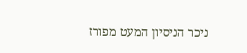ניכר הניסיון המעט מפורז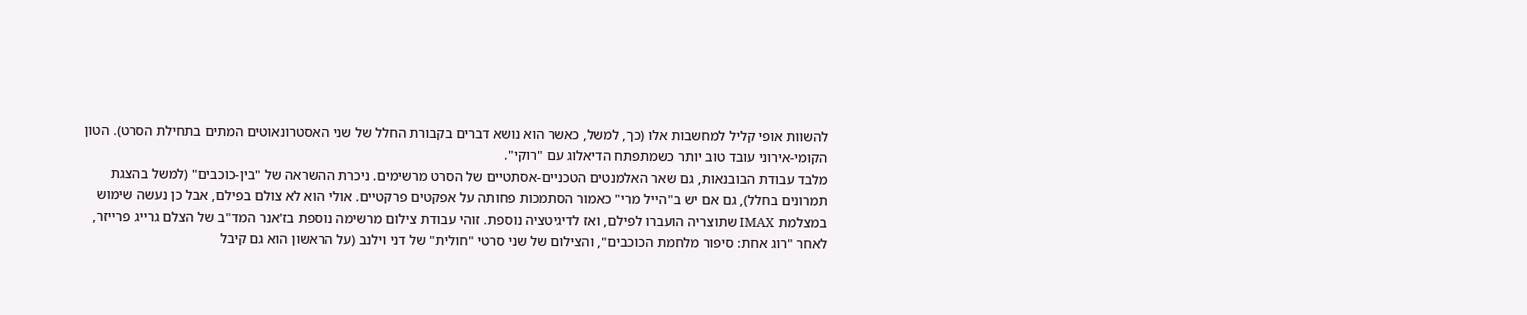להשוות אופי קליל למחשבות אלו (כך, למשל, כאשר הוא נושא דברים בקבורת החלל של שני האסטרונאוטים המתים בתחילת הסרט). הטון הקומי-אירוני עובד טוב יותר כשמתפתח הדיאלוג עם "רוקי".
מלבד עבודת הבובנאות, גם שאר האלמנטים הטכניים-אסתטיים של הסרט מרשימים. ניכרת ההשראה של "בין-כוכבים" (למשל בהצגת תמרונים בחלל), גם אם יש ב"הייל מרי" כאמור הסתמכות פחותה על אפקטים פרקטיים. אולי הוא לא צולם בפילם, אבל כן נעשה שימוש במצלמת IMAX שתוצריה הועברו לפילם, ואז לדיגיטציה נוספת. זוהי עבודת צילום מרשימה נוספת בז'אנר המד"ב של הצלם גרייג פרייזר, לאחר "רוג אחת: סיפור מלחמת הכוכבים", והצילום של שני סרטי "חולית" של דני וילנב (על הראשון הוא גם קיבל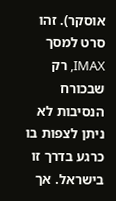אוסקר). זהו סרט למסך IMAX, רק שבכורח הנסיבות לא ניתן לצפות בו כרגע בדרך זו בישראל. אך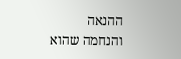ההנאה והנחמה שהוא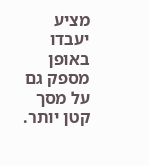מציע יעבדו באופן מספק גם על מסך קטן יותר.